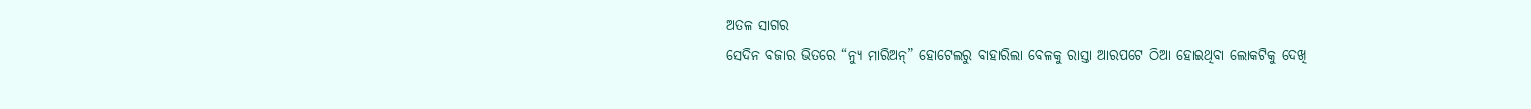ଅତଳ ସାଗର
ସେଦିନ ବଜାର ଭିତରେ “ନ୍ୟୁ ମାରିଅନ୍” ହୋଟେଲରୁ ବାହାରିଲା ବେଳକୁ ରାସ୍ତା ଆରପଟେ ଠିଆ ହୋଇଥିବା ଲୋକଟିକୁ ଦେଖି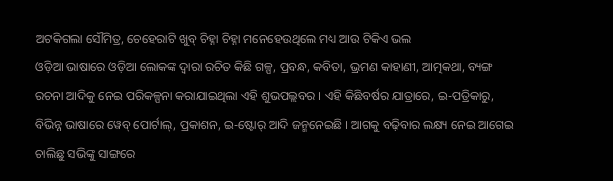ଅଟକିଗଲା ସୌମିତ୍ର, ଚେହେରାଟି ଖୁବ୍ ଚିହ୍ନା ଚିହ୍ନା ମନେହେଉଥିଲେ ମଧ୍ୟ ଆଉ ଟିକିଏ ଭଲ
ଓଡ଼ିଆ ଭାଷାରେ ଓଡ଼ିଆ ଲୋକଙ୍କ ଦ୍ୱାରା ରଚିତ କିଛି ଗଳ୍ପ, ପ୍ରବନ୍ଧ, କବିତା, ଭ୍ରମଣ କାହାଣୀ, ଆତ୍ମକଥା, ବ୍ୟଙ୍ଗ ରଚନା ଆଦିକୁ ନେଇ ପରିକଳ୍ପନା କରାଯାଇଥିଲା ଏହି ଶୁଭପଲ୍ଲବର । ଏହି କିଛିବର୍ଷର ଯାତ୍ରାରେ, ଇ-ପତ୍ରିକାରୁ, ବିଭିନ୍ନ ଭାଷାରେ ୱେବ୍ ପୋର୍ଟାଲ୍, ପ୍ରକାଶନ, ଇ-ଷ୍ଟୋର୍ ଆଦି ଜନ୍ମନେଇଛି । ଆଗକୁ ବଢ଼ିବାର ଲକ୍ଷ୍ୟ ନେଇ ଆଗେଇ ଚାଲିଛୁ ସଭିଙ୍କୁ ସାଙ୍ଗରେ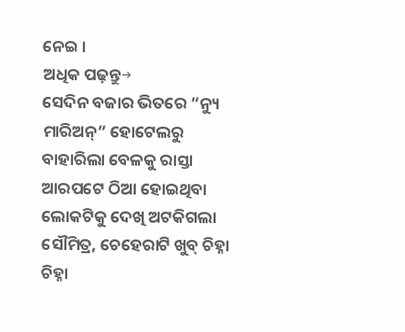ନେଇ ।
ଅଧିକ ପଢ଼ନ୍ତୁ→
ସେଦିନ ବଜାର ଭିତରେ “ନ୍ୟୁ ମାରିଅନ୍” ହୋଟେଲରୁ ବାହାରିଲା ବେଳକୁ ରାସ୍ତା ଆରପଟେ ଠିଆ ହୋଇଥିବା ଲୋକଟିକୁ ଦେଖି ଅଟକିଗଲା ସୌମିତ୍ର, ଚେହେରାଟି ଖୁବ୍ ଚିହ୍ନା ଚିହ୍ନା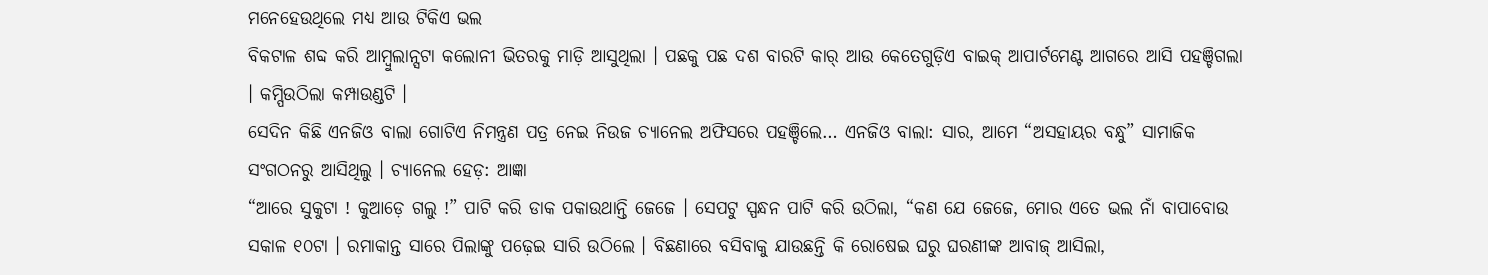ମନେହେଉଥିଲେ ମଧ୍ୟ ଆଉ ଟିକିଏ ଭଲ
ବିକଟାଳ ଶବ୍ଦ କରି ଆମ୍ବୁଲାନ୍ସଟା କଲୋନୀ ଭିତରକୁ ମାଡ଼ି ଆସୁଥିଲା । ପଛକୁ ପଛ ଦଶ ବାରଟି କାର୍ ଆଉ କେତେଗୁଡ଼ିଏ ବାଇକ୍ ଆପାର୍ଟମେଣ୍ଟ ଆଗରେ ଆସି ପହଞ୍ଚିଗଲା । କମ୍ପିଉଠିଲା କମ୍ପାଉଣ୍ଡଟି ।
ସେଦିନ କିଛି ଏନଜିଓ ବାଲା ଗୋଟିଏ ନିମନ୍ତ୍ରଣ ପତ୍ର ନେଇ ନିଉଜ ଚ୍ୟାନେଲ ଅଫିସରେ ପହଞ୍ଚିଲେ… ଏନଜିଓ ବାଲା: ସାର, ଆମେ “ଅସହାୟର ବନ୍ଧୁ” ସାମାଜିକ ସଂଗଠନରୁ ଆସିଥିଲୁ । ଚ୍ୟାନେଲ ହେଡ଼: ଆଜ୍ଞା
“ଆରେ ସୁକୁଟା ! କୁଆଡ଼େ ଗଲୁ !” ପାଟି କରି ଡାକ ପକାଉଥାନ୍ତି ଜେଜେ । ସେପଟୁ ସ୍ପନ୍ଧନ ପାଟି କରି ଉଠିଲା, “କଣ ଯେ ଜେଜେ, ମୋର ଏତେ ଭଲ ନାଁ ବାପାବୋଉ
ସକାଳ ୧୦ଟା । ରମାକାନ୍ତ ସାରେ ପିଲାଙ୍କୁ ପଢ଼େଇ ସାରି ଉଠିଲେ । ବିଛଣାରେ ବସିବାକୁ ଯାଉଛନ୍ତି କି ରୋଷେଇ ଘରୁ ଘରଣୀଙ୍କ ଆବାଜ୍ ଆସିଲା,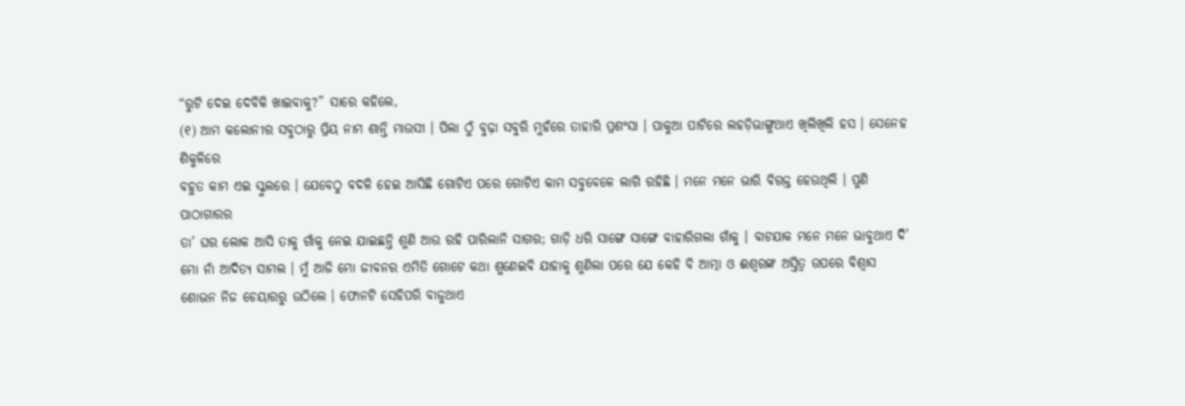“ରୁଟି ଦେଇ ଦେବିକି ଖାଇବାକୁ?” ସାରେ କହିଲେ,
(୧) ଆମ କଲୋନୀର ସବୁଠାରୁ ପ୍ରିୟ ନାମ ଶାନ୍ତି ମାଉସୀ । ପିଲା ଠୁଁ ବୁଢ଼ା ସବୁରି ମୁହଁରେ ତାହାରି ପ୍ରଶଂସା । ପାକୁଆ ପାଟିରେ ଲହଡ଼ିଭାଙ୍ଗୁଥାଏ ଖିଲିଖିଲି ହସ । ସେନେହ ଶିକୁଳିରେ
ବହୁତ କାମ ଏଇ ସ୍କୁଲରେ । ଯେବେଠୁ ବଦଳି ହେଇ ଆସିଛି ଗୋଟିଏ ପରେ ଗୋଟିଏ କାମ ସବୁବେଳେ ଲାଗି ରହିଛି । ମନେ ମନେ ଭାରି ବିରକ୍ତ ହେଉଥିଲି । ପୁଣି ପାଠାଗାରର
ତା’ ଘର ଲୋକ ଆସି ତାକୁ ଗାଁକୁ ନେଇ ଯାଇଛନ୍ତି ଶୁଣି ଆଉ ରହି ପାରିଲାନି ସାଗର; ଗାଡ଼ି ଧରି ସାଙ୍ଗେ ସାଙ୍ଗେ ବାହାରିଗଲା ଗାଁକୁ । ବାଟଯାକ ମନେ ମନେ ଭାବୁଥାଏ ଦି’
ମୋ ନାଁ ଆଦିତ୍ୟ ସାମଲ । ମୁଁ ଆଜି ମୋ ଜୀବନର ଏମିତି ଗୋଟେ କଥା ଶୁଣେଇବି ଯାହାକୁ ଶୁଣିଲା ପରେ ଯେ କେହି ବି ଆତ୍ମା ଓ ଈଶ୍ଵରଙ୍କ ଅସ୍ତିତ୍ଵ ଉପରେ ବିଶ୍ଵାସ
ଶୋଭନ ନିଜ ଚେୟାରରୁ ଉଠିଲେ । ଫୋନଟି ସେହିପରି ବାଜୁଥାଏ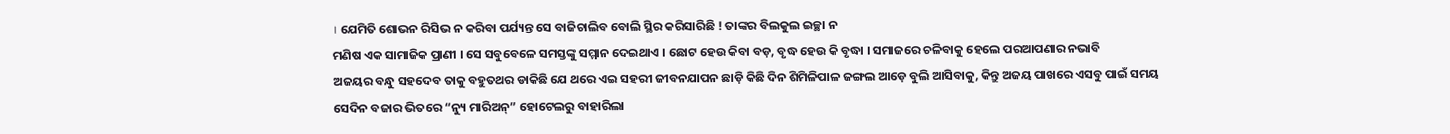। ଯେମିତି ଶୋଭନ ରିସିଭ ନ କରିବା ପର୍ଯ୍ୟନ୍ତ ସେ ବାଜିଚାଲିବ ବୋଲି ସ୍ଥିର କରିସାରିଛି ! ତାଙ୍କର ବିଲକୁଲ ଇଚ୍ଛା ନ
ମଣିଷ ଏକ ସାମାଜିକ ପ୍ରାଣୀ । ସେ ସବୁବେଳେ ସମସ୍ତଙ୍କୁ ସମ୍ମାନ ଦେଇଥାଏ । ଛୋଟ ହେଉ କିବା ବଡ଼, ବୃଦ୍ଧ ହେଉ କି ବୃଦ୍ଧା । ସମାଜରେ ଚଳିବାକୁ ହେଲେ ପରଆପଣାର ନଭାବି
ଅଜୟର ବନ୍ଧୁ ସହଦେବ ତାକୁ ବହୁତଥର ଡାକିଛି ଯେ ଥରେ ଏଇ ସହରୀ ଜୀବନଯାପନ ଛାଡ଼ି କିଛି ଦିନ ଶିମିଳିପାଳ ଜଙ୍ଗଲ ଆଡ଼େ ବୁଲି ଆସିବାକୁ, କିନ୍ତୁ ଅଜୟ ପାଖରେ ଏସବୁ ପାଇଁ ସମୟ
ସେଦିନ ବଜାର ଭିତରେ “ନ୍ୟୁ ମାରିଅନ୍” ହୋଟେଲରୁ ବାହାରିଲା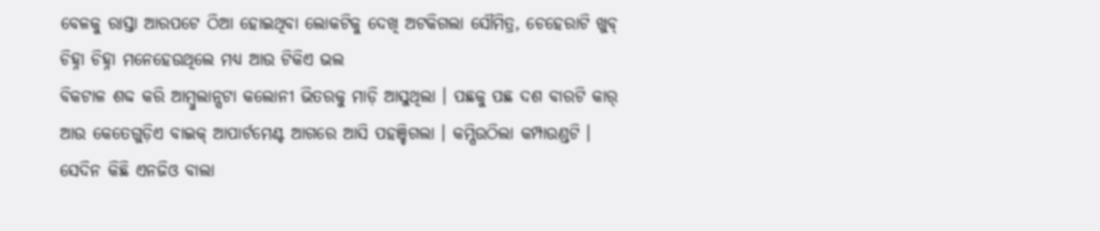ବେଳକୁ ରାସ୍ତା ଆରପଟେ ଠିଆ ହୋଇଥିବା ଲୋକଟିକୁ ଦେଖି ଅଟକିଗଲା ସୌମିତ୍ର, ଚେହେରାଟି ଖୁବ୍ ଚିହ୍ନା ଚିହ୍ନା ମନେହେଉଥିଲେ ମଧ୍ୟ ଆଉ ଟିକିଏ ଭଲ
ବିକଟାଳ ଶବ୍ଦ କରି ଆମ୍ବୁଲାନ୍ସଟା କଲୋନୀ ଭିତରକୁ ମାଡ଼ି ଆସୁଥିଲା । ପଛକୁ ପଛ ଦଶ ବାରଟି କାର୍ ଆଉ କେତେଗୁଡ଼ିଏ ବାଇକ୍ ଆପାର୍ଟମେଣ୍ଟ ଆଗରେ ଆସି ପହଞ୍ଚିଗଲା । କମ୍ପିଉଠିଲା କମ୍ପାଉଣ୍ଡଟି ।
ସେଦିନ କିଛି ଏନଜିଓ ବାଲା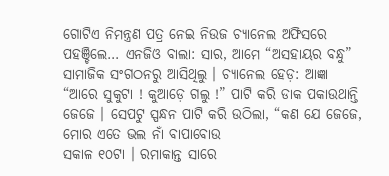ଗୋଟିଏ ନିମନ୍ତ୍ରଣ ପତ୍ର ନେଇ ନିଉଜ ଚ୍ୟାନେଲ ଅଫିସରେ ପହଞ୍ଚିଲେ… ଏନଜିଓ ବାଲା: ସାର, ଆମେ “ଅସହାୟର ବନ୍ଧୁ” ସାମାଜିକ ସଂଗଠନରୁ ଆସିଥିଲୁ । ଚ୍ୟାନେଲ ହେଡ଼: ଆଜ୍ଞା
“ଆରେ ସୁକୁଟା ! କୁଆଡ଼େ ଗଲୁ !” ପାଟି କରି ଡାକ ପକାଉଥାନ୍ତି ଜେଜେ । ସେପଟୁ ସ୍ପନ୍ଧନ ପାଟି କରି ଉଠିଲା, “କଣ ଯେ ଜେଜେ, ମୋର ଏତେ ଭଲ ନାଁ ବାପାବୋଉ
ସକାଳ ୧୦ଟା । ରମାକାନ୍ତ ସାରେ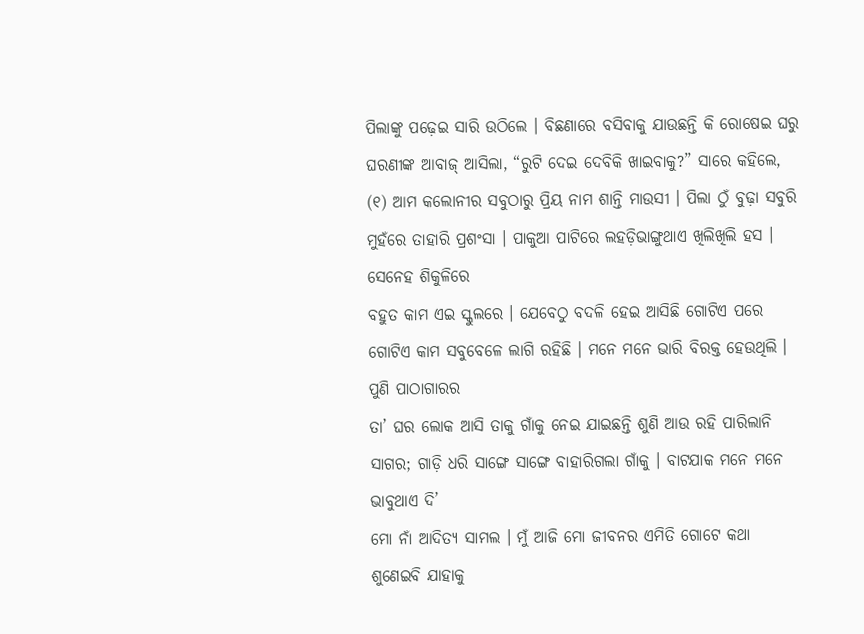ପିଲାଙ୍କୁ ପଢ଼େଇ ସାରି ଉଠିଲେ । ବିଛଣାରେ ବସିବାକୁ ଯାଉଛନ୍ତି କି ରୋଷେଇ ଘରୁ ଘରଣୀଙ୍କ ଆବାଜ୍ ଆସିଲା, “ରୁଟି ଦେଇ ଦେବିକି ଖାଇବାକୁ?” ସାରେ କହିଲେ,
(୧) ଆମ କଲୋନୀର ସବୁଠାରୁ ପ୍ରିୟ ନାମ ଶାନ୍ତି ମାଉସୀ । ପିଲା ଠୁଁ ବୁଢ଼ା ସବୁରି ମୁହଁରେ ତାହାରି ପ୍ରଶଂସା । ପାକୁଆ ପାଟିରେ ଲହଡ଼ିଭାଙ୍ଗୁଥାଏ ଖିଲିଖିଲି ହସ । ସେନେହ ଶିକୁଳିରେ
ବହୁତ କାମ ଏଇ ସ୍କୁଲରେ । ଯେବେଠୁ ବଦଳି ହେଇ ଆସିଛି ଗୋଟିଏ ପରେ ଗୋଟିଏ କାମ ସବୁବେଳେ ଲାଗି ରହିଛି । ମନେ ମନେ ଭାରି ବିରକ୍ତ ହେଉଥିଲି । ପୁଣି ପାଠାଗାରର
ତା’ ଘର ଲୋକ ଆସି ତାକୁ ଗାଁକୁ ନେଇ ଯାଇଛନ୍ତି ଶୁଣି ଆଉ ରହି ପାରିଲାନି ସାଗର; ଗାଡ଼ି ଧରି ସାଙ୍ଗେ ସାଙ୍ଗେ ବାହାରିଗଲା ଗାଁକୁ । ବାଟଯାକ ମନେ ମନେ ଭାବୁଥାଏ ଦି’
ମୋ ନାଁ ଆଦିତ୍ୟ ସାମଲ । ମୁଁ ଆଜି ମୋ ଜୀବନର ଏମିତି ଗୋଟେ କଥା ଶୁଣେଇବି ଯାହାକୁ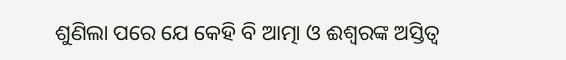ଶୁଣିଲା ପରେ ଯେ କେହି ବି ଆତ୍ମା ଓ ଈଶ୍ଵରଙ୍କ ଅସ୍ତିତ୍ଵ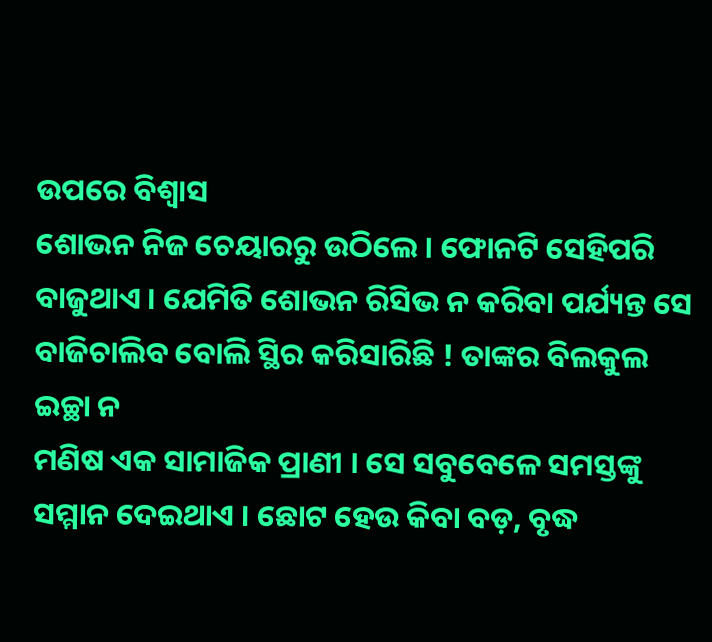ଉପରେ ବିଶ୍ଵାସ
ଶୋଭନ ନିଜ ଚେୟାରରୁ ଉଠିଲେ । ଫୋନଟି ସେହିପରି ବାଜୁଥାଏ । ଯେମିତି ଶୋଭନ ରିସିଭ ନ କରିବା ପର୍ଯ୍ୟନ୍ତ ସେ ବାଜିଚାଲିବ ବୋଲି ସ୍ଥିର କରିସାରିଛି ! ତାଙ୍କର ବିଲକୁଲ ଇଚ୍ଛା ନ
ମଣିଷ ଏକ ସାମାଜିକ ପ୍ରାଣୀ । ସେ ସବୁବେଳେ ସମସ୍ତଙ୍କୁ ସମ୍ମାନ ଦେଇଥାଏ । ଛୋଟ ହେଉ କିବା ବଡ଼, ବୃଦ୍ଧ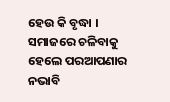ହେଉ କି ବୃଦ୍ଧା । ସମାଜରେ ଚଳିବାକୁ ହେଲେ ପରଆପଣାର ନଭାବି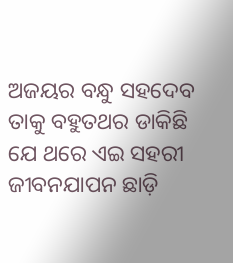ଅଜୟର ବନ୍ଧୁ ସହଦେବ ତାକୁ ବହୁତଥର ଡାକିଛି ଯେ ଥରେ ଏଇ ସହରୀ ଜୀବନଯାପନ ଛାଡ଼ି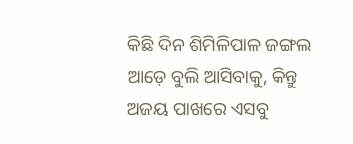କିଛି ଦିନ ଶିମିଳିପାଳ ଜଙ୍ଗଲ ଆଡ଼େ ବୁଲି ଆସିବାକୁ, କିନ୍ତୁ ଅଜୟ ପାଖରେ ଏସବୁ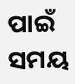ପାଇଁ ସମୟ